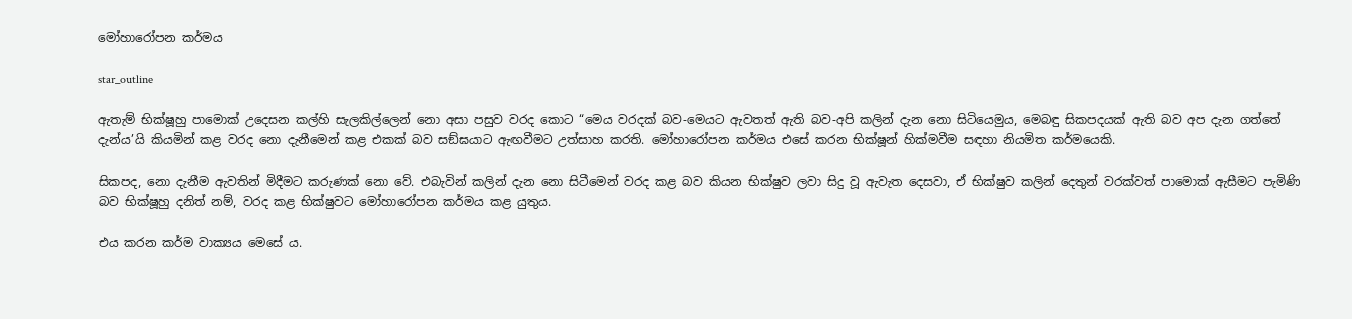මෝහාරෝපන කර්මය

star_outline

ඇතැම් භික්ෂූහු පාමොක් උදෙසන කල්හි සැලකිල්ලෙන් නො අසා පසුව වරද කොට “මෙය වරදක් බව-මෙයට ඇවතත් ඇති බව-අපි කලින් දැන නො සිටියෙමුය, මෙබඳු සිකපදයක් ඇති බව අප දැන ගත්තේ දැන්ය’යි කියමින් කළ වරද නො දැනීමෙන් කළ එකක් බව සඞ්ඝයාට ඇඟවීමට උත්සාහ කරති. මෝහාරෝපන කර්මය එසේ කරන භික්ෂූන් හික්මවීම සඳහා නියමිත කර්මයෙකි.

සිකපද, නො දැනීම ඇවතින් මිදීමට කරුණක් නො වේ. එබැවින් කලින් දැන නො සිටීමෙන් වරද කළ බව කියන භික්ෂුව ලවා සිදු වූ ඇවැත දෙසවා, ඒ භික්ෂුව කලින් දෙතුන් වරක්වත් පාමොක් ඇසීමට පැමිණි බව භික්ෂූහු දනිත් නම්, වරද කළ භික්ෂුවට මෝහාරෝපන කර්මය කළ යුතුය.

එය කරන කර්ම වාක්‍යය මෙසේ ය.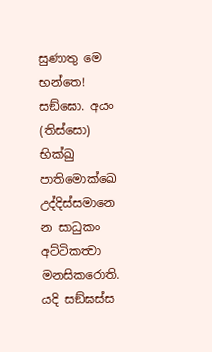සුණාතු මෙ භන්තෙ! සඞ්ඝො. අයං (තිස්සො) භික්ඛු පාතිමොක්ඛෙ උද්දිස්සමානෙ න සාධුකං අට්ටිකත්‍වා මනසිකරොති. යදි සඞ්ඝස්ස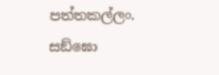පත්තකල්ලං. සඞ්ඝො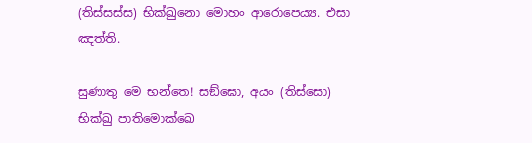(තිස්සස්ස) භික්ඛුනො මොහං ආරොපෙය්‍ය. එසා ඤත්ති.

සුණාතු මෙ භන්තෙ! සඞ්ඝො, අයං (තිස්සො) භික්ඛු පාතිමොක්ඛෙ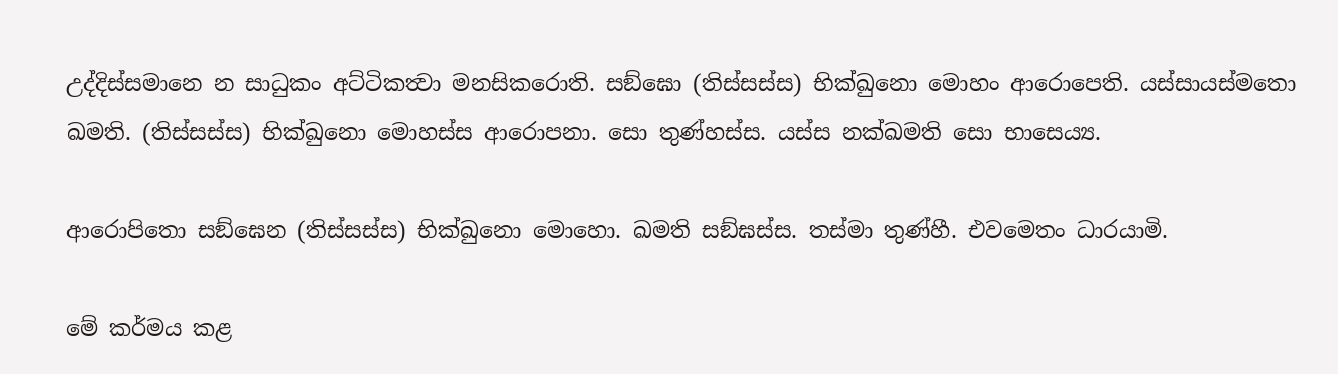උද්දිස්සමානෙ න සාධුකං අට්ටිකත්‍වා මනසිකරොති. සඞ්ඝො (තිස්සස්ස) භික්ඛුනො මොහං ආරොපෙති. යස්සායස්මතො ඛමති. (තිස්සස්ස) භික්ඛුනො මොහස්ස ආරොපනා. සො තුණ්හස්ස. යස්ස නක්ඛමති සො භාසෙය්‍ය.

ආරොපිතො සඞ්ඝෙන (තිස්සස්ස) භික්ඛුනො මොහො. ඛමති සඞ්ඝස්ස. තස්මා තුණ්හී. එවමෙතං ධාරයාමි.

මේ කර්මය කළ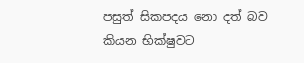පසුත් සිකපදය නො දත් බව කියන භික්ෂුවට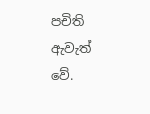පචිති ඇවැත් වේ.